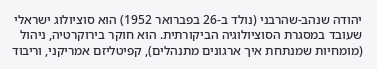יהודה שנהב-שהרבני (נולד ב-26 בפברואר 1952) הוא סוציולוג ישראלי שעובד במסגרת הסוציולוגיה הביקורתית. הוא חוקר בירוקרטיה, ניהול (מומחיות שמנתחת איך ארגונים מתנהלים), קפיטליזם אמריקני, וריבוד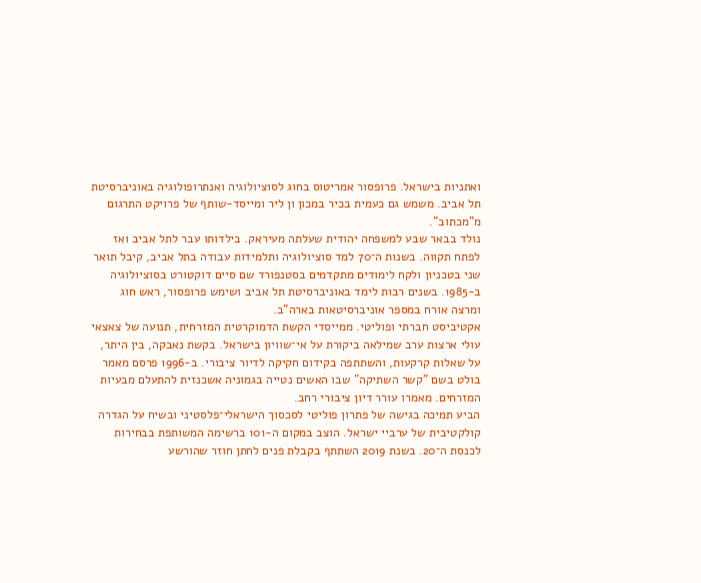ואתניות בישראל. פרופסור אמריטוס בחוג לסוציולוגיה ואנתרופולוגיה באוניברסיטת תל אביב. משמש גם כעמית בכיר במכון ון ליר ומייסד-שותף של פרויקט התרגום מ"מכתוב".
נולד בבאר שבע למשפחה יהודית שעלתה מעיראק. בילדותו עבר לתל אביב ואז לפתח תקווה. בשנות ה־70 למד סוציולוגיה ותלמידות עבודה בתל אביב, קיבל תואר שני בטכניון ולקח לימודים מתקדמים בסטנפורד שם סיים דוקטורט בסוציולוגיה ב-1985. בשנים רבות לימד באוניברסיטת תל אביב ושימש פרופסור, ראש חוג ומרצה אורח במספר אוניברסיטאות בארה"ב.
אקטיביסט חברתי ופוליטי. ממייסדי הקשת הדמוקרטית המזרחית, תנועה של צאצאי עולי ארצות ערב שמילאה ביקורת על אי־שוויון בישראל. בקשת נאבקה, בין היתר, על שאלות קרקעות, והשתתפה בקידום חקיקה לדיור ציבורי. ב-1996 פרסם מאמר בולט בשם "קשר השתיקה" שבו האשים נטייה בגמוניה אשכנזית להתעלם מבעיות המזרחים. מאמרו עורר דיון ציבורי רחב.
הביע תמיכה בגישה של פתרון פוליטי לסכסוך הישראלי־פלסטיני ובשיח על הגדרה קולקטיבית של ערביי ישראל. הוצב במקום ה-101 ברשימה המשותפת בבחירות לכנסת ה־20. בשנת 2019 השתתף בקבלת פנים לחתן חוזר שהורשע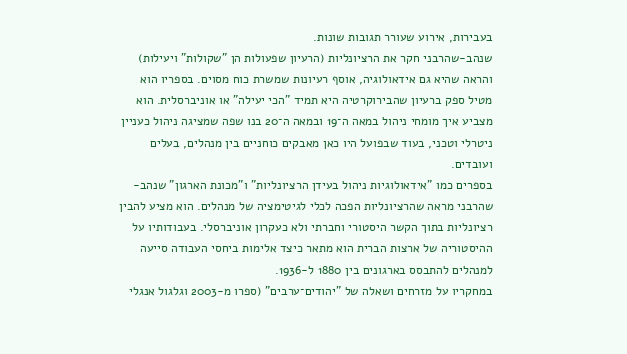בעבירות, אירוע שעורר תגובות שונות.
שנהב-שהרבני חקר את הרציונליות (הרעיון שפעולות הן "שקולות" ויעילות) והראה שהיא גם אידאולוגיה, אוסף רעיונות שמשרת כוח מסוים. בספריו הוא מטיל ספק ברעיון שהבירוקרטיה היא תמיד "הכי יעילה" או אוניברסלית. הוא מצביע איך מומחי ניהול במאה ה־19 ובמאה ה־20 בנו שפה שמציגה ניהול כעניין ניטרלי וטכני, בעוד שבפועל היו כאן מאבקים כוחניים בין מנהלים, בעלים ועובדים.
בספרים כמו "אידאולוגיות ניהול בעידן הרציונליות" ו"מכונת הארגון" שנהב-שהרבני מראה שהרציונליות הפכה לכלי לגיטימציה של מנהלים. הוא מציע להבין רציונליות בתוך הקשר היסטורי וחברתי ולא כעקרון אוניברסלי. בעבודותיו על ההיסטוריה של ארצות הברית הוא מתאר כיצד אלימות ביחסי העבודה סייעה למנהלים להתבסס בארגונים בין 1880 ל-1936.
במחקריו על מזרחים ושאלה של "יהודים־ערבים" (ספרו מ-2003 וגלגול אנגלי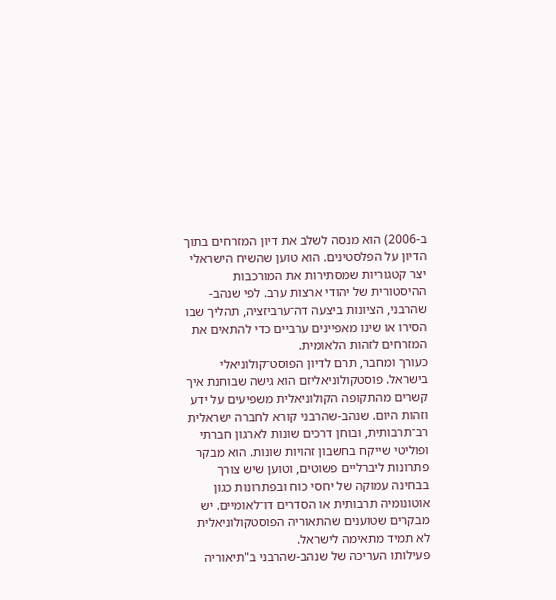ב-2006) הוא מנסה לשלב את דיון המזרחים בתוך הדיון על הפלסטינים. הוא טוען שהשיח הישראלי יצר קטגוריות שמסתירות את המורכבות ההיסטורית של יהודי ארצות ערב. לפי שנהב-שהרבני, הציונות ביצעה דה־ערביזציה, תהליך שבו הסירו או שינו מאפיינים ערביים כדי להתאים את המזרחים לזהות הלאומית.
כעורך ומחבר, תרם לדיון הפוסט־קולוניאלי בישראל. פוסטקולוניאליזם הוא גישה שבוחנת איך קשרים מהתקופה הקולוניאלית משפיעים על ידע וזהות היום. שנהב-שהרבני קורא לחברה ישראלית רב־תרבותית, ובוחן דרכים שונות לארגון חברתי ופוליטי שייקח בחשבון זהויות שונות. הוא מבקר פתרונות ליברליים פשוטים, וטוען שיש צורך בבחינה עמוקה של יחסי כוח ובפתרונות כגון אוטונומיה תרבותית או הסדרים דו־לאומיים. יש מבקרים שטוענים שהתאוריה הפוסטקולוניאלית לא תמיד מתאימה לישראל.
פעילותו העריכה של שנהב-שהרבני ב"תיאוריה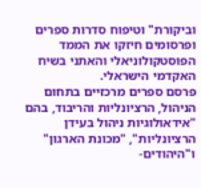וביקורת" וטיפוח סדרות ספרים ופרסומים חיזקו את הממד הפוסטקולוניאלי והאתני בשיח האקדמי הישראלי.
פרסם ספרים מרכזיים בתחום הניהול, הרציונליות והריבוד, בהם "אידאולוגיות ניהול בעידן הרציונליות", "מכונת הארגון" ו"היהודים-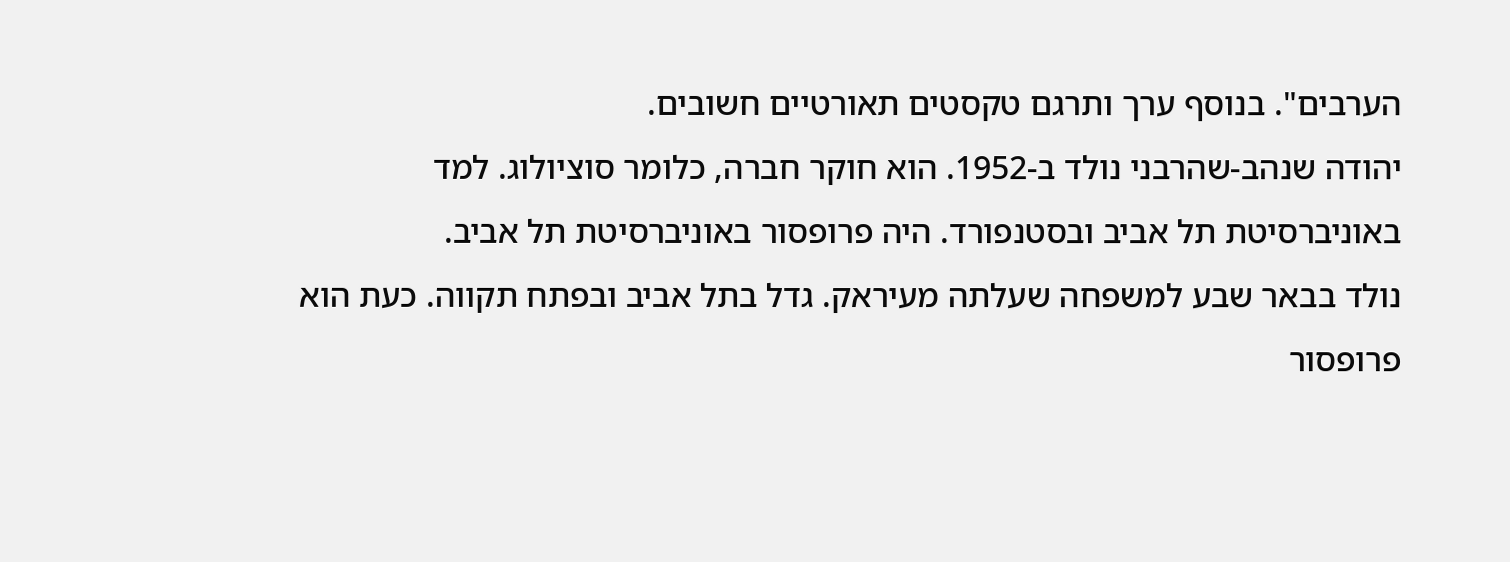הערבים". בנוסף ערך ותרגם טקסטים תאורטיים חשובים.
יהודה שנהב-שהרבני נולד ב-1952. הוא חוקר חברה, כלומר סוציולוג. למד באוניברסיטת תל אביב ובסטנפורד. היה פרופסור באוניברסיטת תל אביב.
נולד בבאר שבע למשפחה שעלתה מעיראק. גדל בתל אביב ובפתח תקווה. כעת הוא פרופסור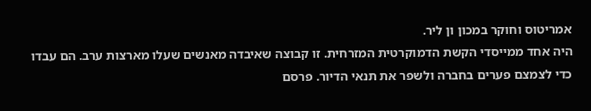אמריטוס וחוקר במכון ון ליר.
היה אחד ממייסדי הקשת הדמוקרטית המזרחית. זו קבוצה שאיבדה מאנשים שעלו מארצות ערב. הם עבדו כדי לצמצם פערים בחברה ולשפר את תנאי הדיור. פרסם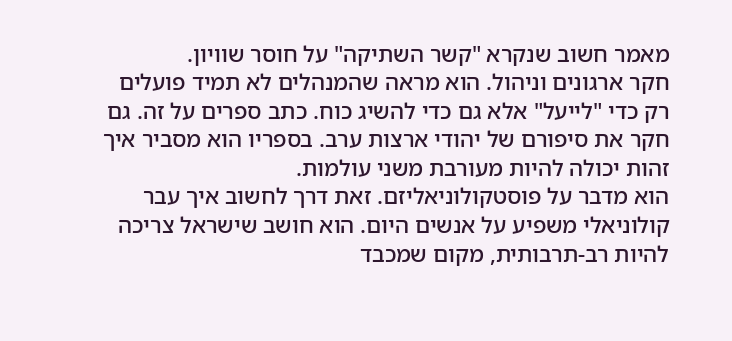מאמר חשוב שנקרא "קשר השתיקה" על חוסר שוויון.
חקר ארגונים וניהול. הוא מראה שהמנהלים לא תמיד פועלים רק כדי "לייעל" אלא גם כדי להשיג כוח. כתב ספרים על זה. גם חקר את סיפורם של יהודי ארצות ערב. בספריו הוא מסביר איך זהות יכולה להיות מעורבת משני עולמות.
הוא מדבר על פוסטקולוניאליזם. זאת דרך לחשוב איך עבר קולוניאלי משפיע על אנשים היום. הוא חושב שישראל צריכה להיות רב-תרבותית, מקום שמכבד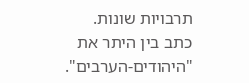תרבויות שונות.
כתב בין היתר את "היהודים-הערבים".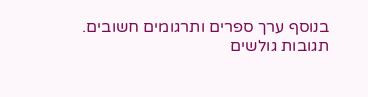בנוסף ערך ספרים ותרגומים חשובים.
תגובות גולשים